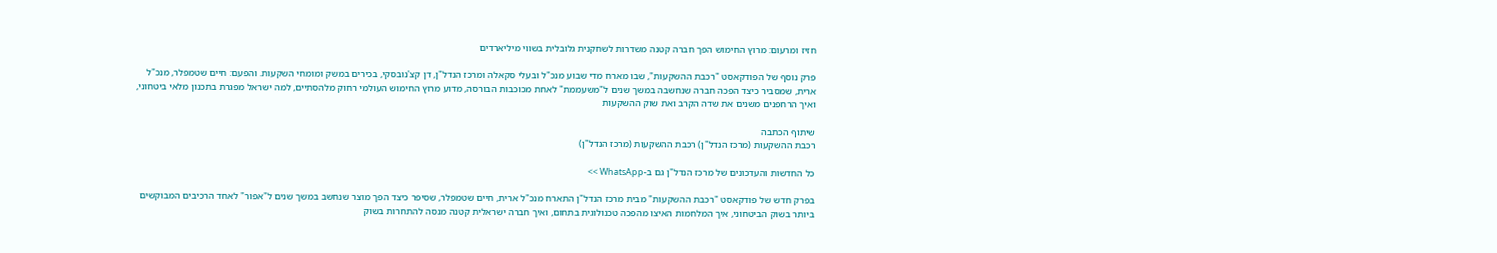חזיז ומרעום: מרוץ החימוש הפך חברה קטנה משדרות לשחקנית גלובלית בשווי מיליארדים

פרק נוסף של הפודקאסט "רכבת ההשקעות", שבו מארח מדי שבוע מנכ"ל ובעלי סקאלה ומרכז הנדל"ן, דן קצ'נובסקי, בכירים במשק ומומחי השקעות. והפעם: חיים שטמפלר, מנכ"ל ארית, שמסביר כיצד הפכה חברה שנחשבה במשך שנים ל"משעממת" לאחת מכוכבות הבורסה, מדוע מרוץ החימוש העולמי רחוק מלהסתיים, למה ישראל מפגרת בתכנון מלאי ביטחוני, ואיך הרחפנים משנים את שדה הקרב ואת שוק ההשקעות

שיתוף הכתבה
רכבת ההשקעות (מרכז הנדל"ן) רכבת ההשקעות (מרכז הנדל"ן)

כל החדשות והעדכונים של מרכז הנדל"ן גם ב-WhatsApp >>

בפרק חדש של פודקאסט "רכבת ההשקעות" מבית מרכז הנדל"ן התארח מנכ"ל ארית, חיים שטמפלר, שסיפר כיצד הפך מוצר שנחשב במשך שנים ל"אפור" לאחד הרכיבים המבוקשים ביותר בשוק הביטחוני, איך המלחמות האיצו מהפכה טכנולוגית בתחום, ואיך חברה ישראלית קטנה מנסה להתחרות בשוק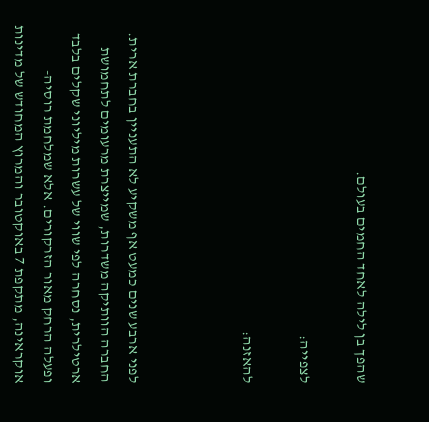שהפך בן לילה לאחד החמים בעולם.

לצפייה:

להאזנה:



לפני ארבע שנים כמעט אף משקיע לא התעניין בחברת ארית. החברה הוותיקה משדרות, שמייצרת מרעומים לתחמושת ארטילרית, נסחרה לפי שווי של עשרות מיליוני שקלים בלבד ופעלה הרחק מאור הזרקורים. אלא שמלחמת רוסיה-אוקראינה, מתקפת 7 באוקטובר והמרוץ המחודש של מדינות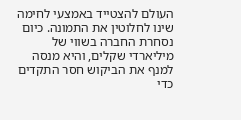העולם להצטייד באמצעי לחימה שינו לחלוטין את התמונה. כיום נסחרת החברה בשווי של מיליארדי שקלים, והיא מנסה למנף את הביקוש חסר התקדים כדי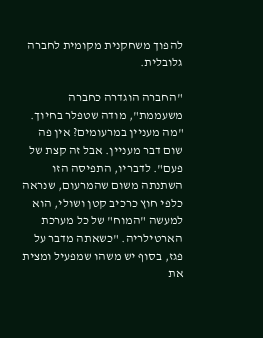להפוך משחקנית מקומית לחברה גלובלית.

"החברה הוגדרה כחברה משעממת", מודה שטפלר בחיוך. "מה מעניין במרעומים? אין פה שום דבר מעניין. אבל זה קצת של פעם". לדבריו, התפיסה הזו השתנתה משום שהמרעום, שנראה כלפי חוץ כרכיב קטן ושולי, הוא למעשה "המוח" של כל מערכת הארטילריה. "כשאתה מדבר על פגז, בסוף יש משהו שמפעיל ומצית את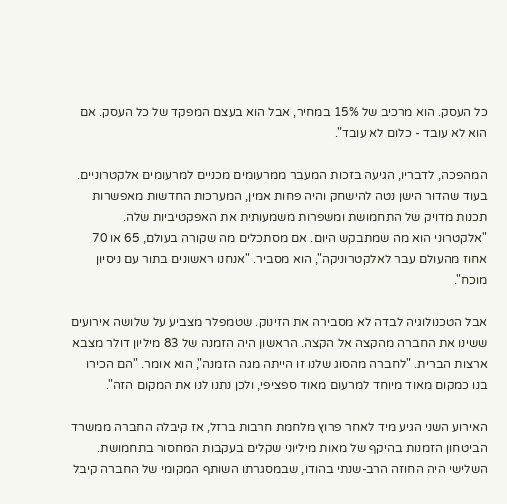כל העסק. הוא מרכיב של 15% במחיר, אבל הוא בעצם המפקד של כל העסק. אם הוא לא עובד - כלום לא עובד".

המהפכה, לדבריו, הגיעה בזכות המעבר ממרעומים מכניים למרעומים אלקטרוניים. בעוד שהדור הישן נטה להישחק והיה פחות אמין, המערכות החדשות מאפשרות תכנות מדויק של התחמושת ומשפרות משמעותית את האפקטיביות שלה. "אלקטרוני הוא מה שמתבקש היום. אם מסתכלים מה שקורה בעולם, 65 או 70 אחוז מהעולם עבר לאלקטרוניקה", הוא מסביר. "אנחנו ראשונים בתור עם ניסיון מוכח".

אבל הטכנולוגיה לבדה לא מסבירה את הזינוק. שטמפלר מצביע על שלושה אירועים ששינו את החברה מהקצה אל הקצה. הראשון היה הזמנה של 83 מיליון דולר מצבא ארצות הברית. "לחברה מהסוג שלנו זו הייתה מגה הזמנה", הוא אומר. "הם הכירו בנו כמקום מאוד מיוחד למרעום מאוד ספציפי, ולכן נתנו לנו את המקום הזה".

האירוע השני הגיע מיד לאחר פרוץ מלחמת חרבות ברזל, אז קיבלה החברה ממשרד הביטחון הזמנות בהיקף של מאות מיליוני שקלים בעקבות המחסור בתחמושת. השלישי היה החוזה הרב-שנתי בהודו, שבמסגרתו השותף המקומי של החברה קיבל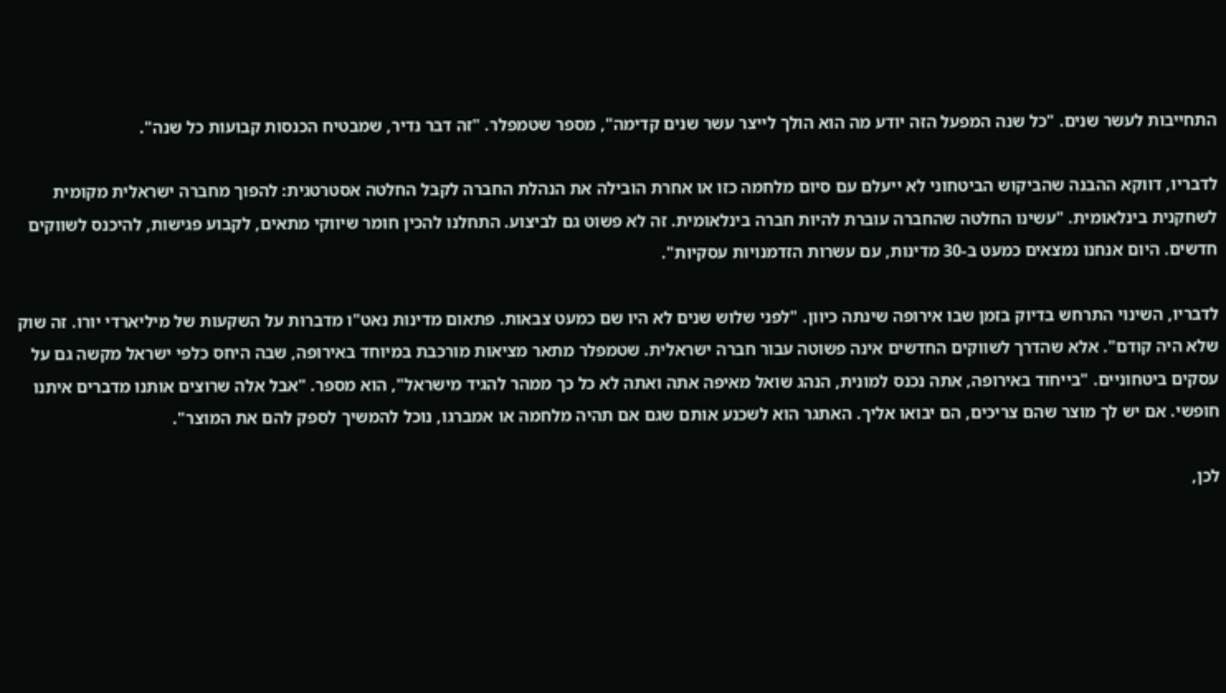התחייבות לעשר שנים. "כל שנה המפעל הזה יודע מה הוא הולך לייצר עשר שנים קדימה", מספר שטמפלר. "זה דבר נדיר, שמבטיח הכנסות קבועות כל שנה".

לדבריו, דווקא ההבנה שהביקוש הביטחוני לא ייעלם עם סיום מלחמה כזו או אחרת הובילה את הנהלת החברה לקבל החלטה אסטרטגית: להפוך מחברה ישראלית מקומית לשחקנית בינלאומית. "עשינו החלטה שהחברה עוברת להיות חברה בינלאומית. זה לא פשוט גם לביצוע. התחלנו להכין חומר שיווקי מתאים, לקבוע פגישות, להיכנס לשווקים חדשים. היום אנחנו נמצאים כמעט ב-30 מדינות, עם עשרות הזדמנויות עסקיות".

לדבריו, השינוי התרחש בדיוק בזמן שבו אירופה שינתה כיוון. "לפני שלוש שנים לא היו שם כמעט צבאות. פתאום מדינות נאט"ו מדברות על השקעות של מיליארדי יורו. זה שוק שלא היה קודם". אלא שהדרך לשווקים החדשים אינה פשוטה עבור חברה ישראלית. שטמפלר מתאר מציאות מורכבת במיוחד באירופה, שבה היחס כלפי ישראל מקשה גם על עסקים ביטחוניים. "בייחוד באירופה, אתה נכנס למונית, הנהג שואל מאיפה אתה ואתה לא כל כך ממהר להגיד מישראל", הוא מספר. "אבל אלה שרוצים אותנו מדברים איתנו חופשי. אם יש לך מוצר שהם צריכים, הם יבואו אליך. האתגר הוא לשכנע אותם שגם אם תהיה מלחמה או אמברגו, נוכל להמשיך לספק להם את המוצר".

לכן,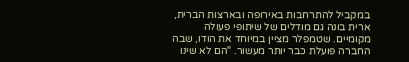במקביל להתרחבות באירופה ובארצות הברית, ארית בונה גם מודלים של שיתופי פעולה מקומיים. שטמפלר מציין במיוחד את הודו, שבה החברה פועלת כבר יותר מעשור. "הם לא שינו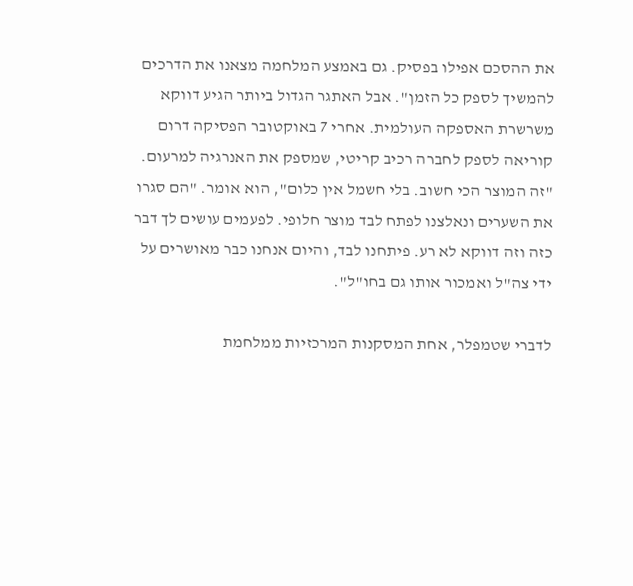את ההסכם אפילו בפסיק. גם באמצע המלחמה מצאנו את הדרכים להמשיך לספק כל הזמן". אבל האתגר הגדול ביותר הגיע דווקא משרשרת האספקה העולמית. אחרי 7 באוקטובר הפסיקה דרום קוריאה לספק לחברה רכיב קריטי, שמספק את האנרגיה למרעום. "זה המוצר הכי חשוב. בלי חשמל אין כלום", הוא אומר. "הם סגרו את השערים ונאלצנו לפתח לבד מוצר חלופי. לפעמים עושים לך דבר כזה וזה דווקא לא רע. פיתחנו לבד, והיום אנחנו כבר מאושרים על ידי צה"ל ואמכור אותו גם בחו"ל".

לדברי שטמפלר, אחת המסקנות המרכזיות ממלחמת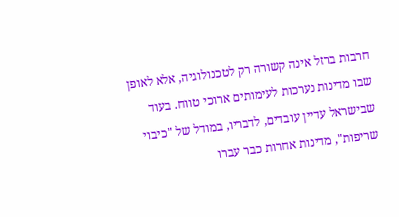חרבות ברזל אינה קשורה רק לטכנולוגיה, אלא לאופן שבו מדינות נערכות לעימותים ארוכי טווח. בעוד שבישראל עדיין עובדים, לדבריו, במודל של "כיבוי שריפות", מדינות אחרות כבר עברו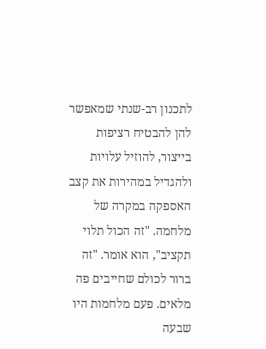לתכנון רב-שנתי שמאפשר להן להבטיח רציפות בייצור, להוזיל עלויות ולהגדיל במהירות את קצב האספקה במקרה של מלחמה. "זה הכול תלוי תקציב", הוא אומר. "זה ברור לכולם שחייבים פה מלאים. פעם מלחמות היו שבעה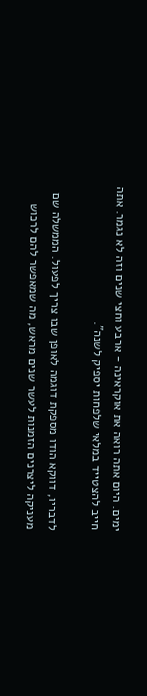ימים. היום אתה רואה את אוקראינה - ארבע וחצי שנים וזה לא נגמר. אתה חייב להצטייד במלאי שלפחות יספיק לשנה".

לדבריו, דווקא הודו מספקת דוגמה לאופן שבו צריך לפעול. הממשלה שם מעניקה ליצרנים הזמנות לעשר שנים מראש, מה שמאפשר להם לרכוש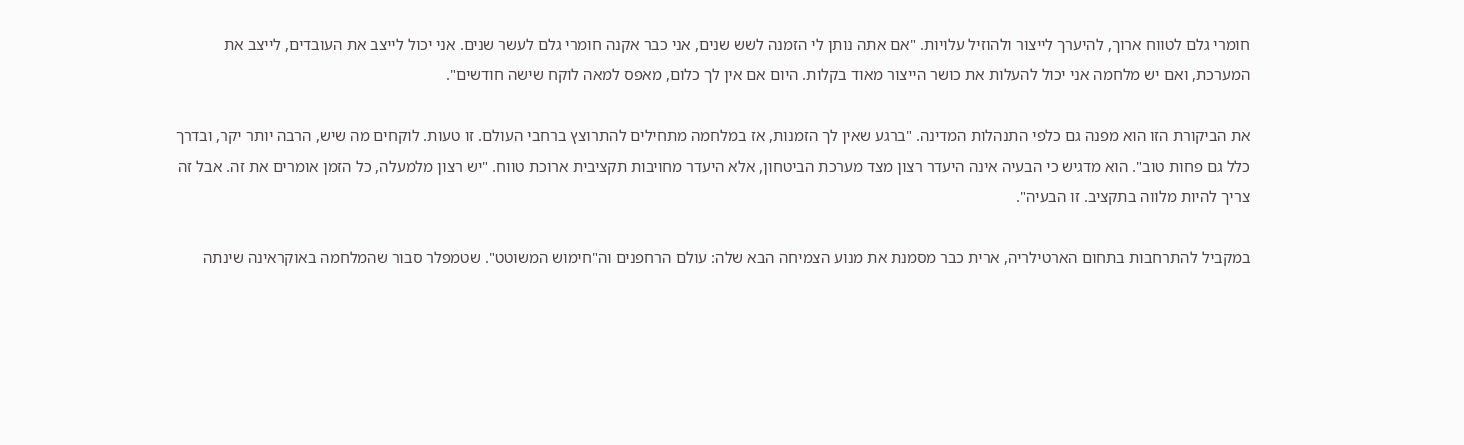חומרי גלם לטווח ארוך, להיערך לייצור ולהוזיל עלויות. "אם אתה נותן לי הזמנה לשש שנים, אני כבר אקנה חומרי גלם לעשר שנים. אני יכול לייצב את העובדים, לייצב את המערכת, ואם יש מלחמה אני יכול להעלות את כושר הייצור מאוד בקלות. היום אם אין לך כלום, מאפס למאה לוקח שישה חודשים".

את הביקורת הזו הוא מפנה גם כלפי התנהלות המדינה. "ברגע שאין לך הזמנות, אז במלחמה מתחילים להתרוצץ ברחבי העולם. זו טעות. לוקחים מה שיש, הרבה יותר יקר, ובדרך כלל גם פחות טוב". הוא מדגיש כי הבעיה אינה היעדר רצון מצד מערכת הביטחון, אלא היעדר מחויבות תקציבית ארוכת טווח. "יש רצון מלמעלה, כל הזמן אומרים את זה. אבל זה צריך להיות מלווה בתקציב. זו הבעיה".

במקביל להתרחבות בתחום הארטילריה, ארית כבר מסמנת את מנוע הצמיחה הבא שלה: עולם הרחפנים וה"חימוש המשוטט". שטמפלר סבור שהמלחמה באוקראינה שינתה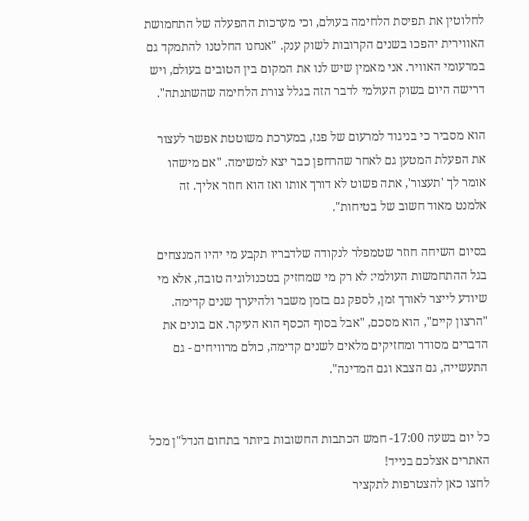לחלוטין את תפיסת הלחימה בעולם, וכי מערכות ההפעלה של התחמושת האווירית יהפכו בשנים הקרובות לשוק ענק. "אנחנו החלטנו להתמקד גם במרעומי האוויר. אני מאמין שיש לנו את המקום בין הטובים בעולם, ויש דרישה היום בשוק העולמי לדבר הזה בגלל צורת הלחימה שהשתנתה".

הוא מסביר כי בניגוד למרעום של פגז, במערכת משוטטת אפשר לעצור את הפעלת המטען גם לאחר שהרחפן כבר יצא למשימה. "אם מישהו אומר לך 'תעצור', אתה פשוט לא דורך אותו ואז הוא חוזר אליך. זה אלמנט מאוד חשוב של בטיחות".

בסיום השיחה חוזר שטמפלר לנקודה שלדבריו תקבע מי יהיו המנצחים בגל ההתחמשות העולמי: לא רק מי שמחזיק בטכנולוגיה טובה, אלא מי שיודע לייצר לאורך זמן, לספק גם בזמן משבר ולהיערך שנים קדימה. "הרצון קיים", הוא מסכם, "אבל בסוף הכסף הוא העיקר. אם בונים את הדברים מסודר ומחזיקים מלאים לשנים קדימה, כולם מרוויחים - גם התעשייה, גם הצבא וגם המדינה".


כל יום בשעה 17:00- חמש הכתבות החשובות ביותר בתחום הנדל"ן מכל האתרים אצלכם בנייד!
לחצו כאן להצטרפות לתקציר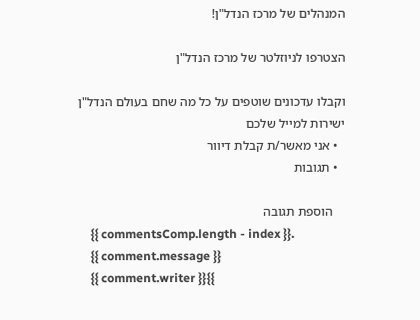המנהלים של מרכז הנדל"ן!

הצטרפו לניוזלטר של מרכז הנדל"ן

וקבלו עדכונים שוטפים על כל מה שחם בעולם הנדל"ן ישירות למייל שלכם
  • אני מאשר/ת קבלת דיוור
  • תגובות

    הוספת תגובה
    {{ commentsComp.length - index }}.
    {{ comment.message }}
    {{ comment.writer }}{{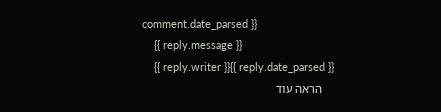comment.date_parsed }}
    {{ reply.message }}
    {{ reply.writer }}{{ reply.date_parsed }}
    הראה עוד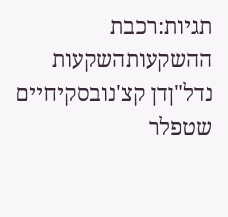תגיות:רכבת ההשקעותהשקעות נדל"ןדן קצ'נובסקיחיים שטפלר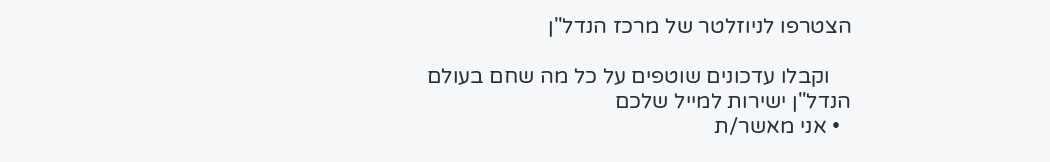הצטרפו לניוזלטר של מרכז הנדל"ן

    וקבלו עדכונים שוטפים על כל מה שחם בעולם הנדל"ן ישירות למייל שלכם
  • אני מאשר/ת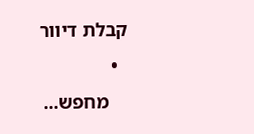קבלת דיוור
  •
    מחפש...